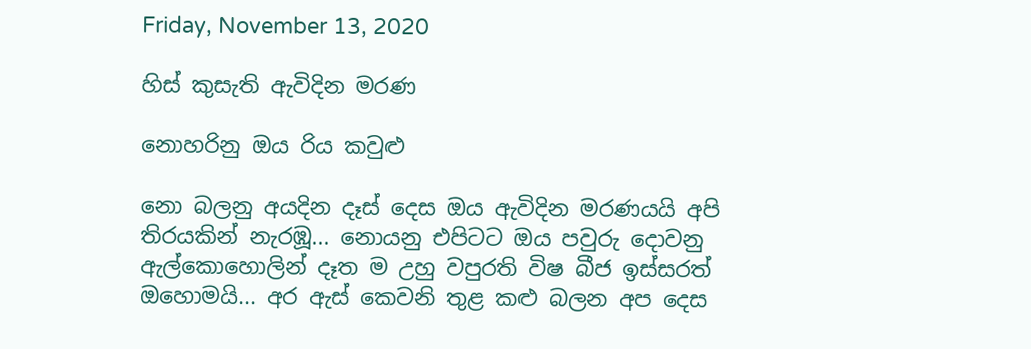Friday, November 13, 2020

හිස් කුසැති ඇවිදින මරණ

නොහරිනු ඔය රිය කවුළු

නො බලනු අයදින දෑස් දෙස ඔය ඇවිදින මරණයයි අපි තිරයකින් නැරඹූ... නොයනු එපිටට ඔය පවුරු දොවනු ඇල්කොහොලින් දෑත ම උහු වපුරති විෂ බීජ ඉස්සරත් ඔහොමයි... අර ඇස් කෙවනි තුළ කළු බලන අප දෙස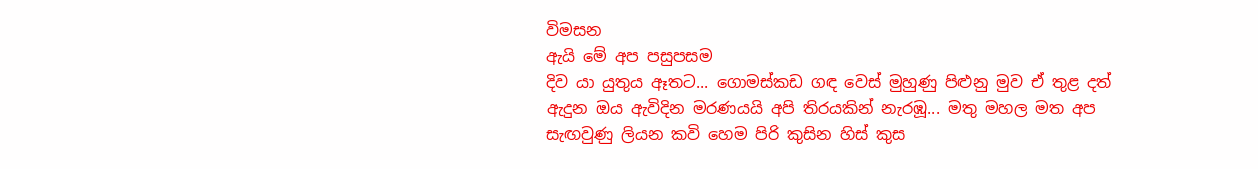විමසන
ඇයි මේ අප පසුපසම
දිව යා යුතුය ඈතට... ගොමස්කඩ ගඳ වෙස් මුහුණු පිළුනු මුව ඒ තුළ දත් ඇදුන ඔය ඇවිදින මරණයයි අපි තිරයකින් නැරඹූ... මතු මහල මත අප සැඟවුණු ලියන කවි හෙම පිරි කුසින හිස් කුස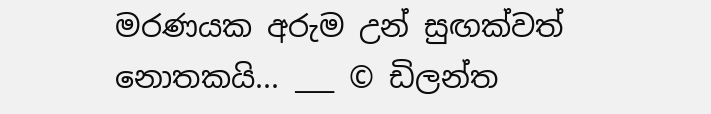මරණයක අරුම උන් සුඟක්වත් නොතකයි... ___ © ඩිලන්ත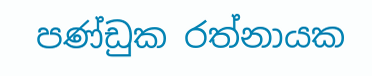පණ්ඩුක රත්නායක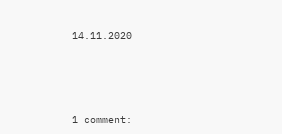14.11.2020





1 comment: